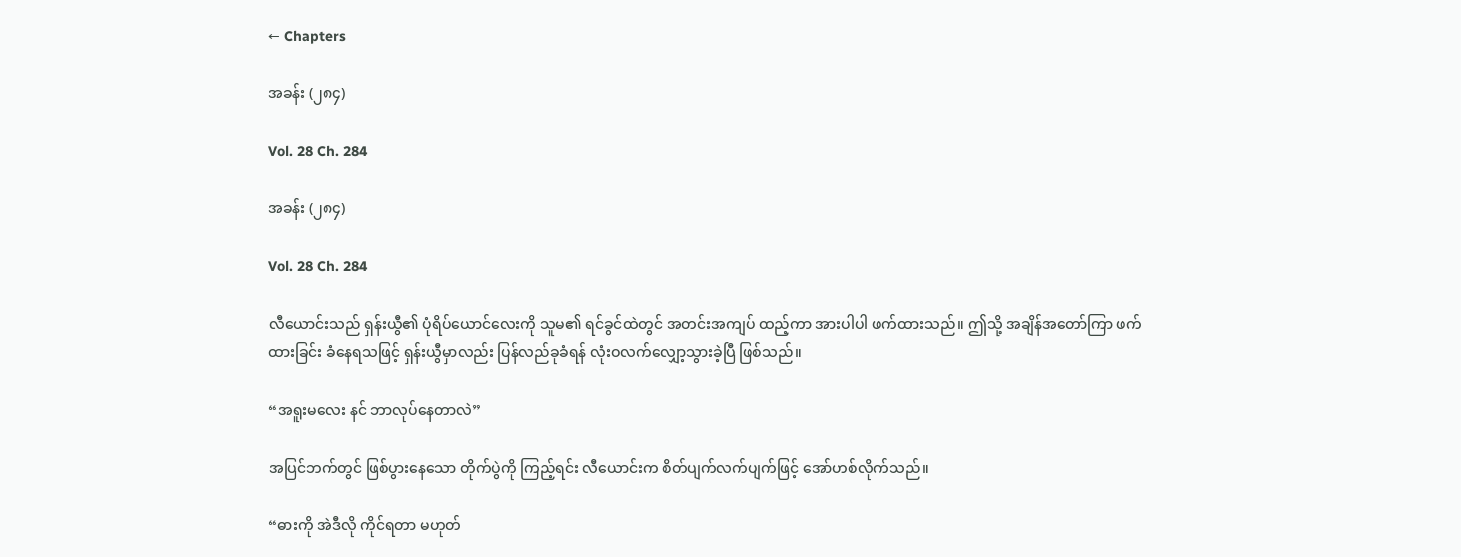← Chapters

အခန်း (၂၈၄)

Vol. 28 Ch. 284

အခန်း (၂၈၄)

Vol. 28 Ch. 284

လီယောင်းသည် ရှန်းယွီ၏ ပုံရိပ်ယောင်လေးကို သူမ၏ ရင်ခွင်ထဲတွင် အတင်းအကျပ် ထည့်ကာ အားပါပါ ဖက်ထားသည်။ ဤသို့ အချိန်အတော်ကြာ ဖက်ထားခြင်း ခံနေရသဖြင့် ရှန်းယွီမှာလည်း ပြန်လည်ခုခံရန် လုံးဝလက်လျှော့သွားခဲ့ပြီ ဖြစ်သည်။

“အရူးမလေး နင် ဘာလုပ်နေတာလဲ”

အပြင်ဘက်တွင် ဖြစ်ပွားနေသော တိုက်ပွဲကို ကြည့်ရင်း လီယောင်းက စိတ်ပျက်လက်ပျက်ဖြင့် အော်ဟစ်လိုက်သည်။

“ဓားကို အဲဒီလို ကိုင်ရတာ မဟုတ်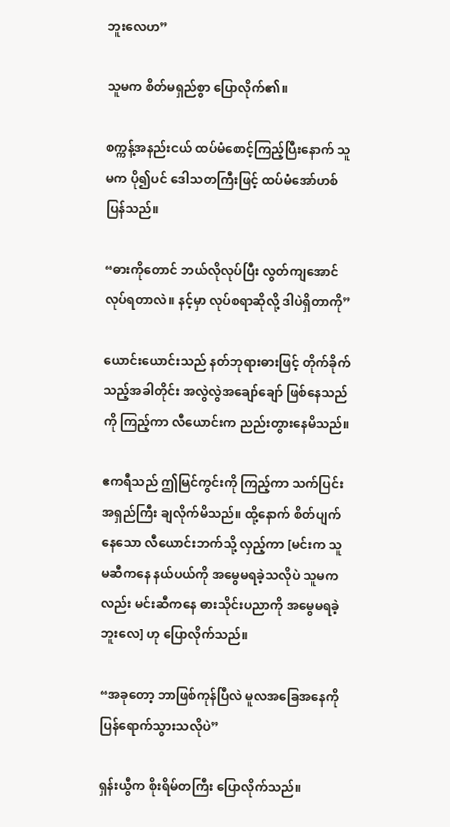ဘူးလေဟ”

သူမက စိတ်မရှည်စွာ ပြောလိုက်၏။

စက္ကန့်အနည်းငယ် ထပ်မံစောင့်ကြည့်ပြီးနောက် သူမက ပို၍ပင် ဒေါသတကြီးဖြင့် ထပ်မံအော်ဟစ်ပြန်သည်။

“ဓားကိုတောင် ဘယ်လိုလုပ်ပြီး လွတ်ကျအောင် လုပ်ရတာလဲ။ နင့်မှာ လုပ်စရာဆိုလို့ ဒါပဲရှိတာကို”

ယောင်းယောင်းသည် နတ်ဘုရားဓားဖြင့် တိုက်ခိုက်သည့်အခါတိုင်း အလွဲလွဲအချော်ချော် ဖြစ်နေသည်ကို ကြည့်ကာ လီယောင်းက ညည်းတွားနေမိသည်။

ဧကရီသည် ဤမြင်ကွင်းကို ကြည့်ကာ သက်ပြင်းအရှည်ကြီး ချလိုက်မိသည်။ ထို့နောက် စိတ်ပျက်နေသော လီယောင်းဘက်သို့ လှည့်ကာ [မင်းက သူမဆီကနေ နယ်ပယ်ကို အမွေမရခဲ့သလိုပဲ သူမကလည်း မင်းဆီကနေ ဓားသိုင်းပညာကို အမွေမရခဲ့ဘူးလေ] ဟု ပြောလိုက်သည်။

“အခုတော့ ဘာဖြစ်ကုန်ပြီလဲ မူလအခြေအနေကို ပြန်ရောက်သွားသလိုပဲ”

ရှန်းယွီက စိုးရိမ်တကြီး ပြောလိုက်သည်။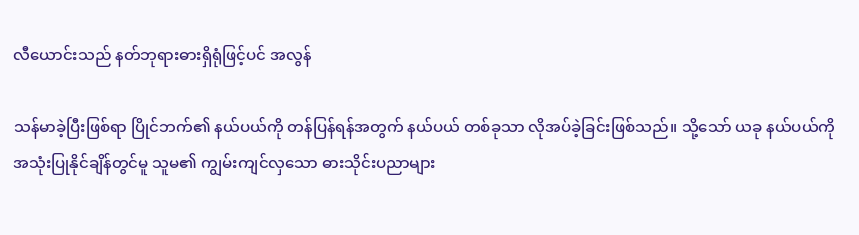လီယောင်းသည် နတ်ဘုရားဓားရှိရုံဖြင့်ပင် အလွန်

သန်မာခဲ့ပြီးဖြစ်ရာ ပြိုင်ဘက်၏ နယ်ပယ်ကို တန်ပြန်ရန်အတွက် နယ်ပယ် တစ်ခုသာ လိုအပ်ခဲ့ခြင်းဖြစ်သည်။ သို့သော် ယခု နယ်ပယ်ကို အသုံးပြုနိုင်ချိန်တွင်မူ သူမ၏ ကျွမ်းကျင်လှသော ဓားသိုင်းပညာများ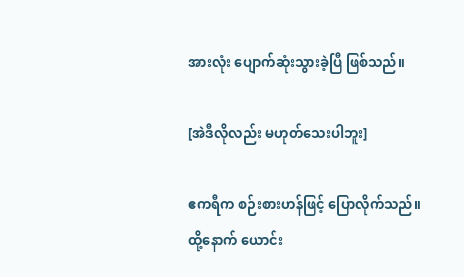အားလုံး ပျောက်ဆုံးသွားခဲ့ပြီ ဖြစ်သည်။

[အဲဒီလိုလည်း မဟုတ်သေးပါဘူး]

ဧကရီက စဉ်းစားဟန်ဖြင့် ပြောလိုက်သည်။ ထို့နောက် ယောင်း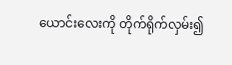ယောင်းလေးကို တိုက်ရိုက်လှမ်း၍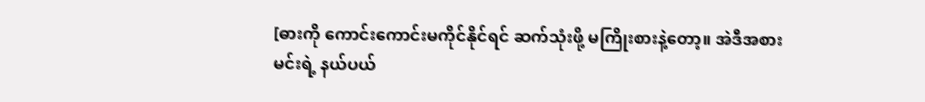[ဓားကို ကောင်းကောင်းမကိုင်နိုင်ရင် ဆက်သုံးဖို့ မကြိုးစားနဲ့တော့။ အဲဒီအစား မင်းရဲ့ နယ်ပယ်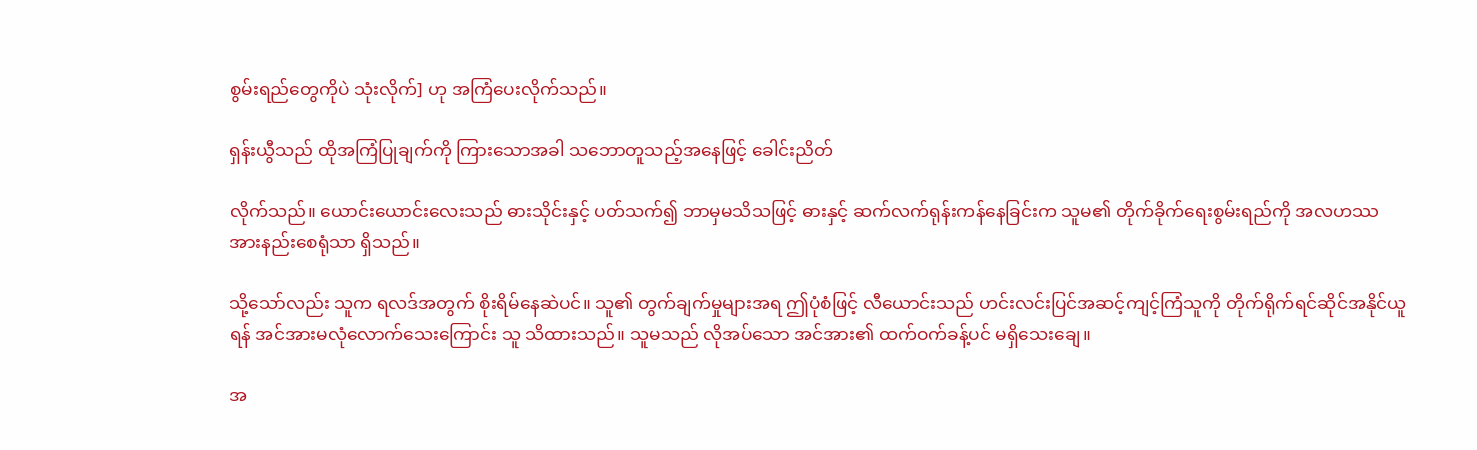စွမ်းရည်တွေကိုပဲ သုံးလိုက်] ဟု အကြံပေးလိုက်သည်။

ရှန်းယွီသည် ထိုအကြံပြုချက်ကို ကြားသောအခါ သဘောတူသည့်အနေဖြင့် ခေါင်းညိတ်

လိုက်သည်။ ယောင်းယောင်းလေးသည် ဓားသိုင်းနှင့် ပတ်သက်၍ ဘာမှမသိသဖြင့် ဓားနှင့် ဆက်လက်ရုန်းကန်နေခြင်းက သူမ၏ တိုက်ခိုက်ရေးစွမ်းရည်ကို အလဟဿ အားနည်းစေရုံသာ ရှိသည်။

သို့သော်လည်း သူက ရလဒ်အတွက် စိုးရိမ်နေဆဲပင်။ သူ၏ တွက်ချက်မှုများအရ ဤပုံစံဖြင့် လီယောင်းသည် ဟင်းလင်းပြင်အဆင့်ကျင့်ကြံသူကို တိုက်ရိုက်ရင်ဆိုင်အနိုင်ယူရန် အင်အားမလုံလောက်သေးကြောင်း သူ သိထားသည်။ သူမသည် လိုအပ်သော အင်အား၏ ထက်ဝက်ခန့်ပင် မရှိသေးချေ။

အ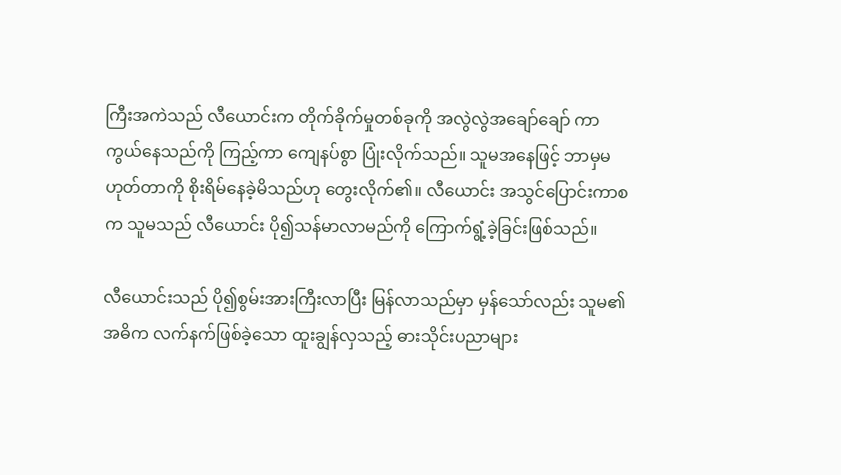ကြီးအကဲသည် လီယောင်းက တိုက်ခိုက်မှုတစ်ခုကို အလွဲလွဲအချော်ချော် ကာကွယ်နေသည်ကို ကြည့်ကာ ကျေနပ်စွာ ပြုံးလိုက်သည်။ သူမအနေဖြင့် ဘာမှမဟုတ်တာကို စိုးရိမ်နေခဲ့မိသည်ဟု တွေးလိုက်၏။ လီယောင်း အသွင်ပြောင်းကာစက သူမသည် လီယောင်း ပို၍သန်မာလာမည်ကို ကြောက်ရွံ့ခဲ့ခြင်းဖြစ်သည်။

လီယောင်းသည် ပို၍စွမ်းအားကြီးလာပြီး မြန်လာသည်မှာ မှန်သော်လည်း သူမ၏ အဓိက လက်နက်ဖြစ်ခဲ့သော ထူးချွန်လှသည့် ဓားသိုင်းပညာများ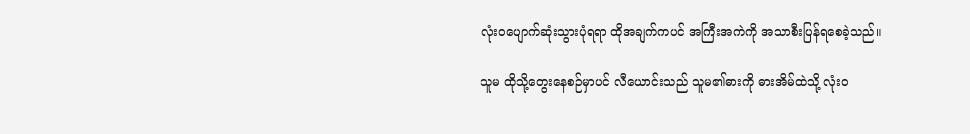လုံးဝပျောက်ဆုံးသွားပုံရရာ ထိုအချက်ကပင် အကြီးအကဲကို အသာစီးပြန်ရစေခဲ့သည်။

သူမ ထိုသို့တွေးနေစဉ်မှာပင် လီယောင်းသည် သူမ၏ဓားကို ဓားအိမ်ထဲသို့ လုံးဝ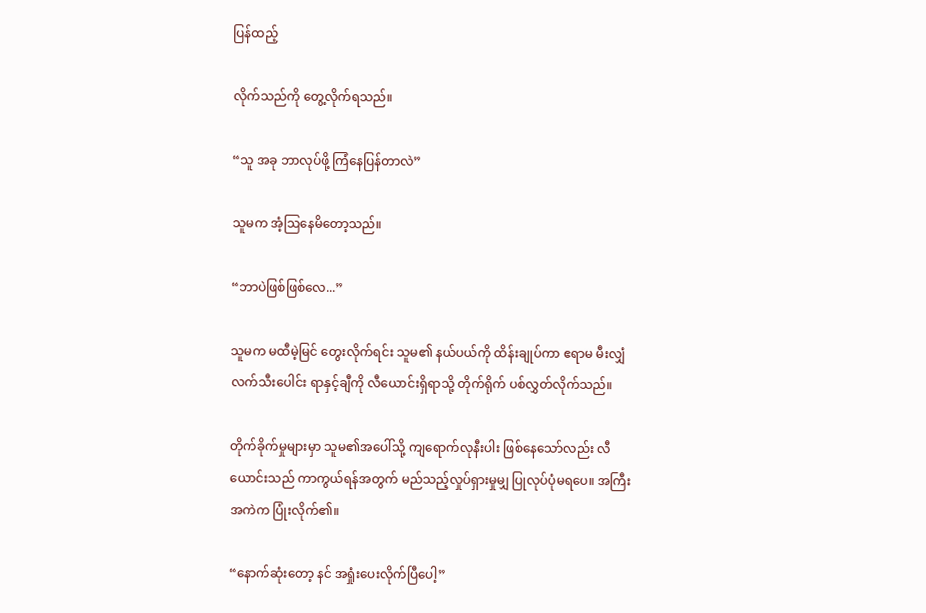ပြန်ထည့်

လိုက်သည်ကို တွေ့လိုက်ရသည်။

“သူ အခု ဘာလုပ်ဖို့ ကြံနေပြန်တာလဲ”

သူမက အံ့ဩနေမိတော့သည်။

“ဘာပဲဖြစ်ဖြစ်လေ...”

သူမက မထီမဲ့မြင် တွေးလိုက်ရင်း သူမ၏ နယ်ပယ်ကို ထိန်းချုပ်ကာ ဧရာမ မီးလျှံလက်သီးပေါင်း ရာနှင့်ချီကို လီယောင်းရှိရာသို့ တိုက်ရိုက် ပစ်လွှတ်လိုက်သည်။

တိုက်ခိုက်မှုများမှာ သူမ၏အပေါ်သို့ ကျရောက်လုနီးပါး ဖြစ်နေသော်လည်း လီယောင်းသည် ကာကွယ်ရန်အတွက် မည်သည့်လှုပ်ရှားမှုမျှ ပြုလုပ်ပုံမရပေ။ အကြီးအကဲက ပြုံးလိုက်၏။

“နောက်ဆုံးတော့ နင် အရှုံးပေးလိုက်ပြီပေါ့”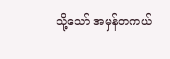သို့သော် အမှန်တကယ်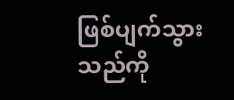ဖြစ်ပျက်သွားသည်ကို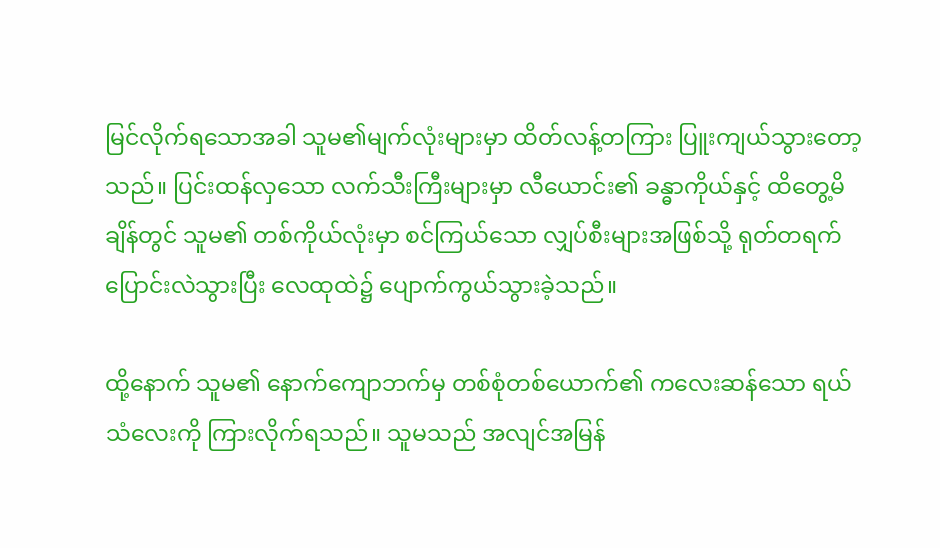မြင်လိုက်ရသောအခါ သူမ၏မျက်လုံးများမှာ ထိတ်လန့်တကြား ပြူးကျယ်သွားတော့သည်။ ပြင်းထန်လှသော လက်သီးကြီးများမှာ လီယောင်း၏ ခန္ဓာကိုယ်နှင့် ထိတွေ့မိချိန်တွင် သူမ၏ တစ်ကိုယ်လုံးမှာ စင်ကြယ်သော လျှပ်စီးများအဖြစ်သို့ ရုတ်တရက် ပြောင်းလဲသွားပြီး လေထုထဲ၌ ပျောက်ကွယ်သွားခဲ့သည်။

ထို့နောက် သူမ၏ နောက်ကျောဘက်မှ တစ်စုံတစ်ယောက်၏ ကလေးဆန်သော ရယ်သံလေးကို ကြားလိုက်ရသည်။ သူမသည် အလျင်အမြန်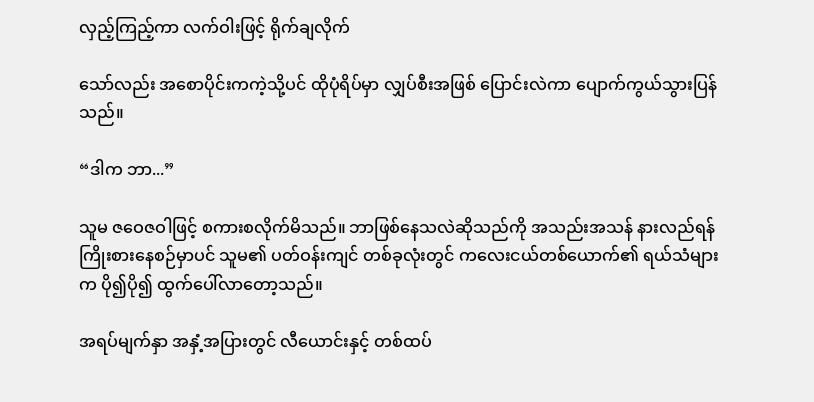လှည့်ကြည့်ကာ လက်ဝါးဖြင့် ရိုက်ချလိုက်

သော်လည်း အစောပိုင်းကကဲ့သို့ပင် ထိုပုံရိပ်မှာ လျှပ်စီးအဖြစ် ပြောင်းလဲကာ ပျောက်ကွယ်သွားပြန်သည်။

“ဒါက ဘာ...”

သူမ ဇဝေဇဝါဖြင့် စကားစလိုက်မိသည်။ ဘာဖြစ်နေသလဲဆိုသည်ကို အသည်းအသန် နားလည်ရန် ကြိုးစားနေစဉ်မှာပင် သူမ၏ ပတ်ဝန်းကျင် တစ်ခုလုံးတွင် ကလေးငယ်တစ်ယောက်၏ ရယ်သံများက ပို၍ပို၍ ထွက်ပေါ်လာတော့သည်။

အရပ်မျက်နှာ အနှံ့အပြားတွင် လီယောင်းနှင့် တစ်ထပ်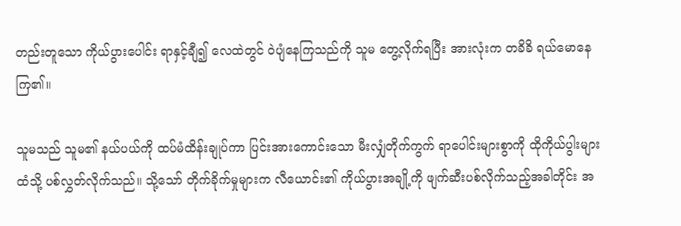တည်းတူသော ကိုယ်ပွားပေါင်း ရာနှင့်ချီ၍ လေထဲတွင် ဝဲပျံနေကြသည်ကို သူမ တွေ့လိုက်ရပြီး အားလုံးက တခိခိ ရယ်မောနေကြ၏။

သူမသည် သူမ၏ နယ်ပယ်ကို ထပ်မံထိန်းချုပ်ကာ ပြင်းအားကောင်းသော မီးလျှံတိုက်ကွက် ရာပေါင်းများစွာကို ထိုကိုယ်ပွါးများထံသို့ ပစ်လွှတ်လိုက်သည်။ သို့သော် တိုက်ခိုက်မှုများက လီယောင်း၏ ကိုယ်ပွားအချို့ကို ဖျက်ဆီးပစ်လိုက်သည့်အခါတိုင်း အ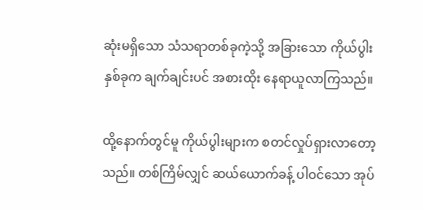ဆုံးမရှိသော သံသရာတစ်ခုကဲ့သို့ အခြားသော ကိုယ်ပွါးနှစ်ခုက ချက်ချင်းပင် အစားထိုး နေရာယူလာကြသည်။

ထို့နောက်တွင်မူ ကိုယ်ပွါးများက စတင်လှုပ်ရှားလာတော့သည်။ တစ်ကြိမ်လျှင် ဆယ်ယောက်ခန့် ပါဝင်သော အုပ်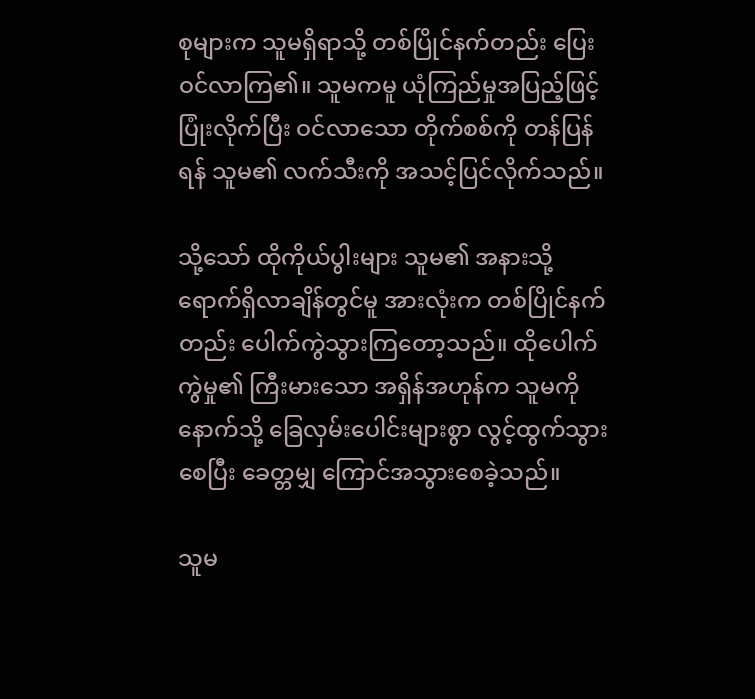စုများက သူမရှိရာသို့ တစ်ပြိုင်နက်တည်း ပြေးဝင်လာကြ၏။ သူမကမူ ယုံကြည်မှုအပြည့်ဖြင့် ပြုံးလိုက်ပြီး ဝင်လာသော တိုက်စစ်ကို တန်ပြန်ရန် သူမ၏ လက်သီးကို အသင့်ပြင်လိုက်သည်။

သို့သော် ထိုကိုယ်ပွါးများ သူမ၏ အနားသို့ ရောက်ရှိလာချိန်တွင်မူ အားလုံးက တစ်ပြိုင်နက်တည်း ပေါက်ကွဲသွားကြတော့သည်။ ထိုပေါက်ကွဲမှု၏ ကြီးမားသော အရှိန်အဟုန်က သူမကို နောက်သို့ ခြေလှမ်းပေါင်းများစွာ လွင့်ထွက်သွားစေပြီး ခေတ္တမျှ ကြောင်အသွားစေခဲ့သည်။

သူမ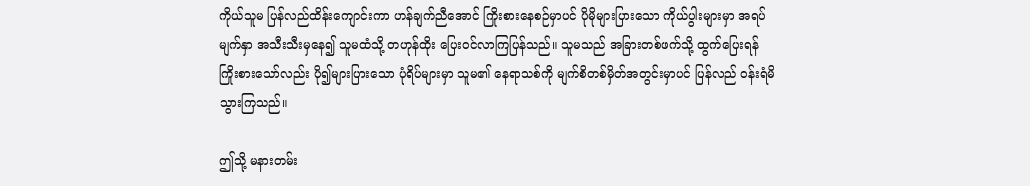ကိုယ်သူမ ပြန်လည်ထိန်းကျောင်းကာ ဟန်ချက်ညီအောင် ကြိုးစားနေစဉ်မှာပင် ပိုမိုများပြားသော ကိုယ်ပွါးများမှာ အရပ်မျက်နှာ အသီးသီးမှနေ၍ သူမထံသို့ တဟုန်ထိုး ပြေးဝင်လာကြပြန်သည်။ သူမသည် အခြားတစ်ဖက်သို့ ထွက်ပြေးရန် ကြိုးစားသော်လည်း ပို၍များပြားသော ပုံရိပ်များမှာ သူမ၏ နေရာသစ်ကို မျက်စိတစ်မှိတ်အတွင်းမှာပင် ပြန်လည် ဝန်းရံမိသွားကြသည်။

ဤသို့ မနားတမ်း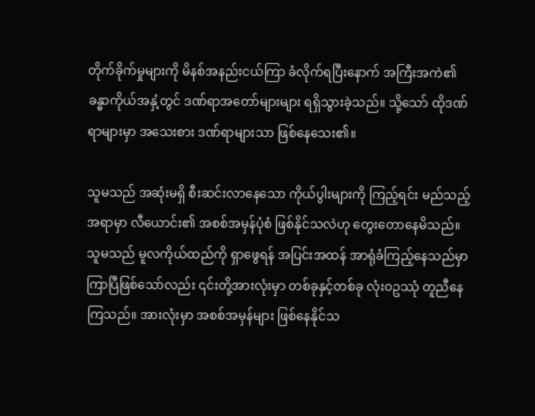တိုက်ခိုက်မှုများကို မိနစ်အနည်းငယ်ကြာ ခံလိုက်ရပြီးနောက် အကြီးအကဲ၏ ခန္ဓာကိုယ်အနှံ့တွင် ဒဏ်ရာအတော်များများ ရရှိသွားခဲ့သည်။ သို့သော် ထိုဒဏ်ရာများမှာ အသေးစား ဒဏ်ရာများသာ ဖြစ်နေသေး၏။

သူမသည် အဆုံးမရှိ စီးဆင်းလာနေသော ကိုယ်ပွါးများကို ကြည့်ရင်း မည်သည့်အရာမှာ လီယောင်း၏ အစစ်အမှန်ပုံစံ ဖြစ်နိုင်သလဲဟု တွေးတောနေမိသည်။ သူမသည် မူလကိုယ်ထည်ကို ရှာဖွေရန် အပြင်းအထန် အာရုံခံကြည့်နေသည်မှာ ကြာပြီဖြစ်သော်လည်း ၎င်းတို့အားလုံးမှာ တစ်ခုနှင့်တစ်ခု လုံးဝဥဿုံ တူညီနေကြသည်။ အားလုံးမှာ အစစ်အမှန်များ ဖြစ်နေနိုင်သ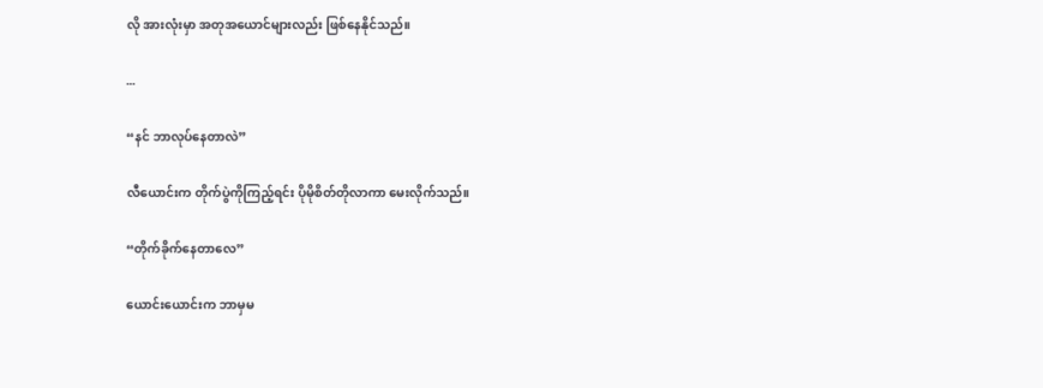လို အားလုံးမှာ အတုအယောင်များလည်း ဖြစ်နေနိုင်သည်။

...

“နင် ဘာလုပ်နေတာလဲ”

လီယောင်းက တိုက်ပွဲကိုကြည့်ရင်း ပိုမိုစိတ်တိုလာကာ မေးလိုက်သည်။

“တိုက်ခိုက်နေတာလေ”

ယောင်းယောင်းက ဘာမှမ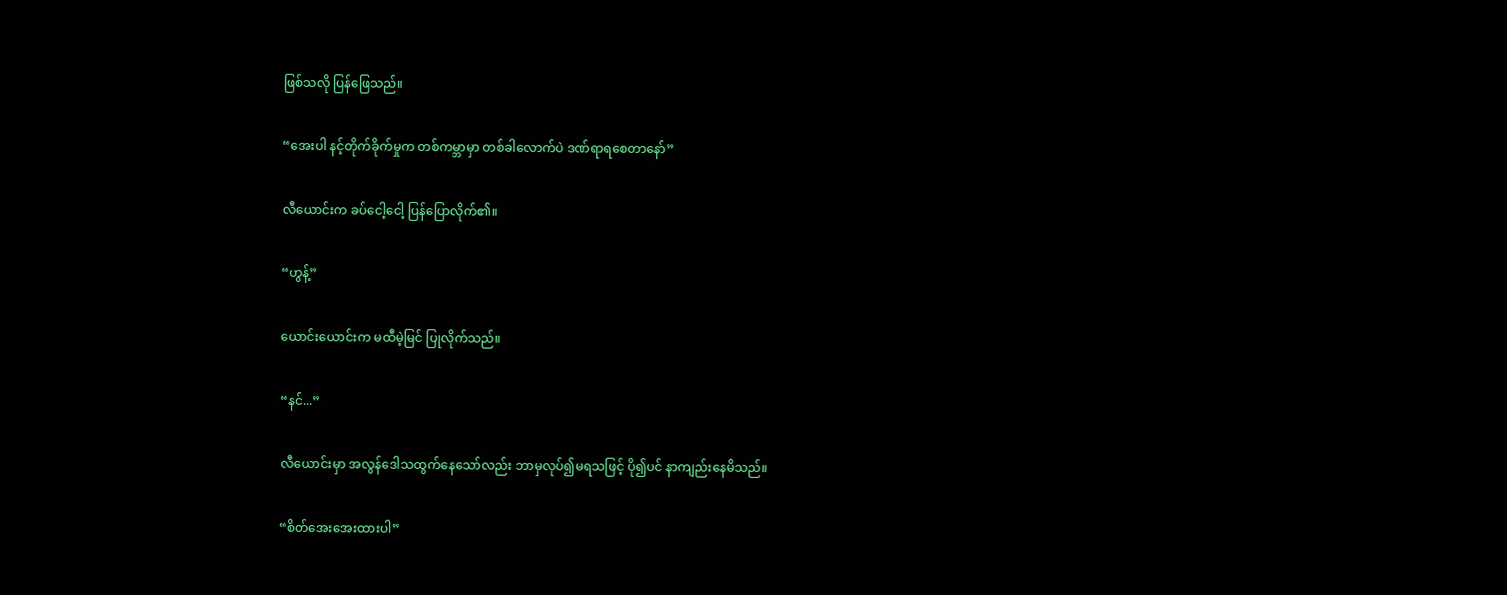ဖြစ်သလို ပြန်ဖြေသည်။

“အေးပါ နင့်တိုက်ခိုက်မှုက တစ်ကမ္ဘာမှာ တစ်ခါလောက်ပဲ ဒဏ်ရာရစေတာနော်”

လီယောင်းက ခပ်ငေါ့ငေါ့ ပြန်ပြောလိုက်၏။

“ဟွန့်”

ယောင်းယောင်းက မထီမဲ့မြင် ပြုလိုက်သည်။

“နင်...”

လီယောင်းမှာ အလွန်ဒေါသထွက်နေသော်လည်း ဘာမှလုပ်၍မရသဖြင့် ပို၍ပင် နာကျည်းနေမိသည်။

“စိတ်အေးအေးထားပါ”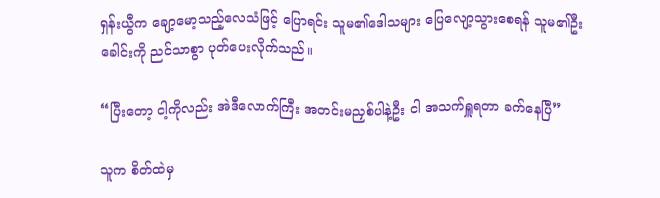ရှန်းယွီက ချော့မော့သည့်လေသံဖြင့် ပြောရင်း သူမ၏ဒေါသများ ပြေလျော့သွားစေရန် သူမ၏ဦးခေါင်းကို ညင်သာစွာ ပုတ်ပေးလိုက်သည်။

“ပြီးတော့ ငါ့ကိုလည်း အဲဒီလောက်ကြီး အတင်းမညှစ်ပါနဲ့ဦး ငါ အသက်ရှူရတာ ခက်နေပြီ”

သူက စိတ်ထဲမှ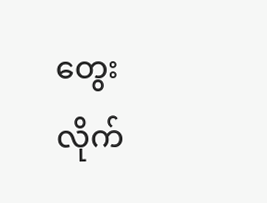တွေးလိုက်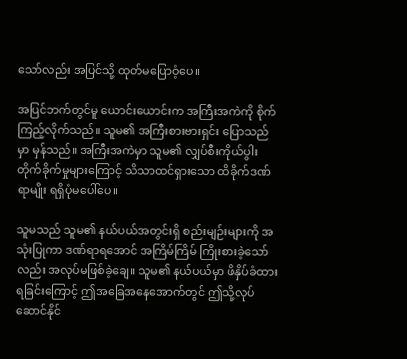သော်လည်း အပြင်သို့ ထုတ်မပြောဝံ့ပေ။

အပြင်ဘက်တွင်မူ ယောင်းယောင်းက အကြီးအကဲကို စိုက်ကြည့်လိုက်သည်။ သူမ၏ အကြီးစားဗားရှင်း ပြောသည်မှာ မှန်သည်။ အကြီးအကဲမှာ သူမ၏ လျှပ်စီးကိုယ်ပွါး တိုက်ခိုက်မှုများကြောင့် သိသာထင်ရှားသော ထိခိုက်ဒဏ်ရာမျိုး ရရှိပုံမပေါ်ပေ။

သူမသည် သူမ၏ နယ်ပယ်အတွင်းရှိ စည်းမျဉ်းများကို အသုံးပြုကာ ဒဏ်ရာရအောင် အကြိမ်ကြိမ် ကြိုးစားခဲ့သော်လည်း အလုပ်မဖြစ်ခဲ့ချေ။ သူမ၏ နယ်ပယ်မှာ ဖိနှိပ်ခံထားရခြင်းကြောင့် ဤအခြေအနေအောက်တွင် ဤသို့လုပ်ဆောင်နိုင်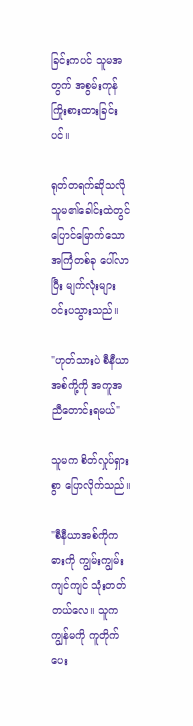ခြင်းကပင် သူမအတွက် အစွမ်းကုန် ကြိုးစားထားခြင်းပင်။

ရုတ်တရက်ဆိုသလို သူမ၏ခေါင်းထဲတွင် ပြောင်မြောက်သောအကြံတစ်ခု ပေါ်လာပြီး မျက်လုံးများ ဝင်းပသွားသည်။

"ဟုတ်သားပဲ စီနီယာအစ်ကို့ကို အကူအညီတောင်းရမယ်"

သူမက စိတ်လှုပ်ရှားစွာ ပြောလိုက်သည်။

"စီနီယာအစ်ကိုက ဓားကို ကျွမ်းကျွမ်းကျင်ကျင် သုံးတတ်တယ်လေ။ သူက ကျွန်မကို ကူတိုက်ပေး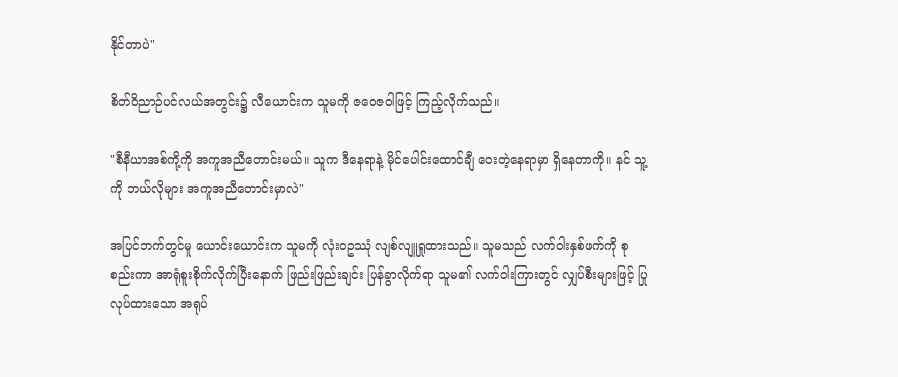နိုင်တာပဲ"

စိတ်ဝိညာဉ်ပင်လယ်အတွင်း၌ လီယောင်းက သူမကို ဇဝေဇဝါဖြင့် ကြည့်လိုက်သည်။

"စီနီယာအစ်ကို့ကို အကူအညီတောင်းမယ်။ သူက ဒီနေရာနဲ့ မိုင်ပေါင်းထောင်ချီ ဝေးတဲ့နေရာမှာ ရှိနေတာကို။ နင် သူ့ကို ဘယ်လိုများ အကူအညီတောင်းမှာလဲ"

အပြင်ဘက်တွင်မူ ယောင်းယောင်းက သူမကို လုံးဝဥဿုံ လျစ်လျူရှုထားသည်။ သူမသည် လက်ဝါးနှစ်ဖက်ကို စုစည်းကာ အာရုံစူးစိုက်လိုက်ပြီးနောက် ဖြည်းဖြည်းချင်း ပြန်ခွာလိုက်ရာ သူမ၏ လက်ဝါးကြားတွင် လျှပ်စီးများဖြင့် ပြုလုပ်ထားသော အရုပ်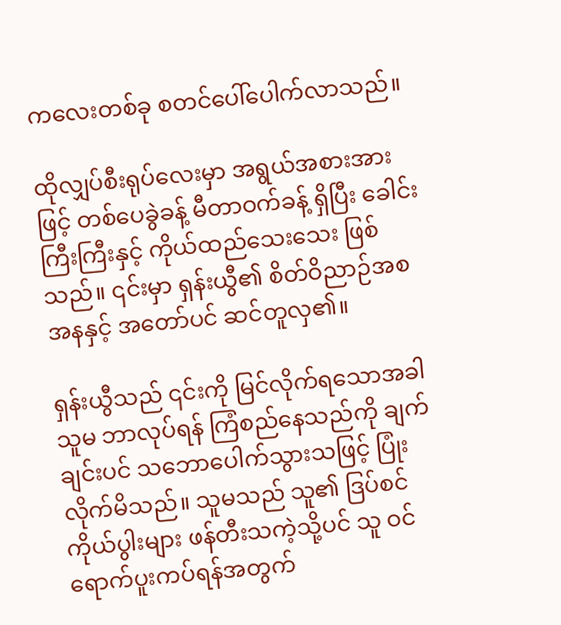ကလေးတစ်ခု စတင်ပေါ်ပေါက်လာသည်။

ထိုလျှပ်စီးရုပ်လေးမှာ အရွယ်အစားအားဖြင့် တစ်ပေခွဲခန့် မီတာဝက်ခန့် ရှိပြီး ခေါင်းကြီးကြီးနှင့် ကိုယ်ထည်သေးသေး ဖြစ်သည်။ ၎င်းမှာ ရှန်းယွီ၏ စိတ်ဝိညာဉ်အစအနနှင့် အတော်ပင် ဆင်တူလှ၏။

ရှန်းယွီသည် ၎င်းကို မြင်လိုက်ရသောအခါ သူမ ဘာလုပ်ရန် ကြံစည်နေသည်ကို ချက်ချင်းပင် သဘောပေါက်သွားသဖြင့် ပြုံးလိုက်မိသည်။ သူမသည် သူ၏ ဒြပ်စင်ကိုယ်ပွါးများ ဖန်တီးသကဲ့သို့ပင် သူ ဝင်ရောက်ပူးကပ်ရန်အတွက်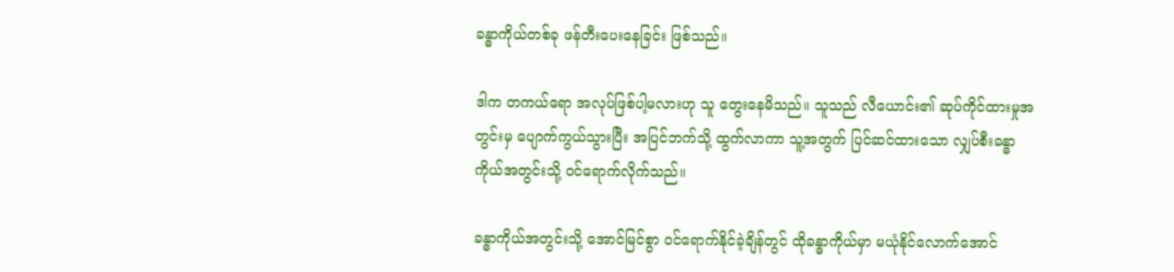ခန္ဓာကိုယ်တစ်ခု ဖန်တီးပေးနေခြင်း ဖြစ်သည်။

ဒါက တကယ်ရော အလုပ်ဖြစ်ပါ့မလားဟု သူ တွေးနေမိသည်။ သူသည် လီယောင်း၏ ဆုပ်ကိုင်ထားမှုအတွင်းမှ ပျောက်ကွယ်သွားပြီး အပြင်ဘက်သို့ ထွက်လာကာ သူ့အတွက် ပြင်ဆင်ထားသော လျှပ်စီးခန္ဓာကိုယ်အတွင်းသို့ ဝင်ရောက်လိုက်သည်။

ခန္ဓာကိုယ်အတွင်းသို့ အောင်မြင်စွာ ဝင်ရောက်နိုင်ခဲ့ချိန်တွင် ထိုခန္ဓာကိုယ်မှာ မယုံနိုင်လောက်အောင်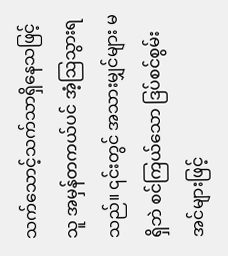သက်သောင့်သက်သာရှိနေသဖြင့် သူ အမှန်တကယ်ပင် အံ့ဩသွားရသည်။ ၎င်းတွင် အသားမျှင်များ မရှိဘဲ စင်ကြယ်သော ဒြပ်စင်စွမ်းအင်များဖြင့်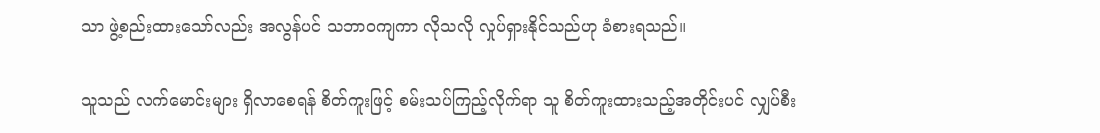သာ ဖွဲ့စည်းထားသော်လည်း အလွန်ပင် သဘာဝကျကာ လိုသလို လှုပ်ရှားနိုင်သည်ဟု ခံစားရသည်။

သူသည် လက်မောင်းများ ရှိလာစေရန် စိတ်ကူးဖြင့် စမ်းသပ်ကြည့်လိုက်ရာ သူ စိတ်ကူးထားသည့်အတိုင်းပင် လျှပ်စီး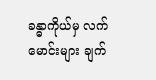ခန္ဓာကိုယ်မှ လက်မောင်းများ ချက်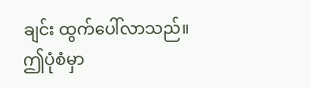ချင်း ထွက်ပေါ်လာသည်။ ဤပုံစံမှာ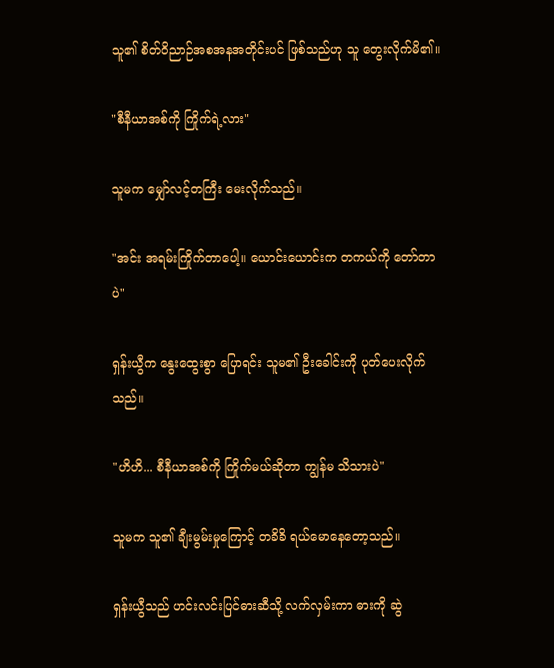သူ၏ စိတ်ဝိညာဉ်အစအနအတိုင်းပင် ဖြစ်သည်ဟု သူ တွေးလိုက်မိ၏။

"စီနီယာအစ်ကို ကြိုက်ရဲ့လား"

သူမက မျှော်လင့်တကြီး မေးလိုက်သည်။

"အင်း အရမ်းကြိုက်တာပေါ့။ ယောင်းယောင်းက တကယ်ကို တော်တာပဲ"

ရှန်းယွီက နွေးထွေးစွာ ပြောရင်း သူမ၏ ဦးခေါင်းကို ပုတ်ပေးလိုက်သည်။

"ဟိဟိ... စီနီယာအစ်ကို ကြိုက်မယ်ဆိုတာ ကျွန်မ သိသားပဲ"

သူမက သူ၏ ချီးမွမ်းမှုကြောင့် တခိခိ ရယ်မောနေတော့သည်။

ရှန်းယွီသည် ဟင်းလင်းပြင်ဓားဆီသို့ လက်လှမ်းကာ ဓားကို ဆွဲ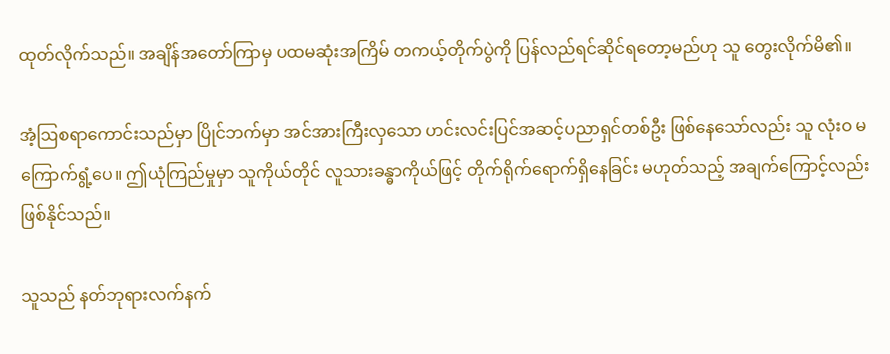ထုတ်လိုက်သည်။ အချိန်အတော်ကြာမှ ပထမဆုံးအကြိမ် တကယ့်တိုက်ပွဲကို ပြန်လည်ရင်ဆိုင်ရတော့မည်ဟု သူ တွေးလိုက်မိ၏။

အံ့ဩစရာကောင်းသည်မှာ ပြိုင်ဘက်မှာ အင်အားကြီးလှသော ဟင်းလင်းပြင်အဆင့်ပညာရှင်တစ်ဦး ဖြစ်နေသော်လည်း သူ လုံးဝ မကြောက်ရွံ့ပေ။ ဤယုံကြည်မှုမှာ သူကိုယ်တိုင် လူသားခန္ဓာကိုယ်ဖြင့် တိုက်ရိုက်ရောက်ရှိနေခြင်း မဟုတ်သည့် အချက်ကြောင့်လည်း ဖြစ်နိုင်သည်။

သူသည် နတ်ဘုရားလက်နက်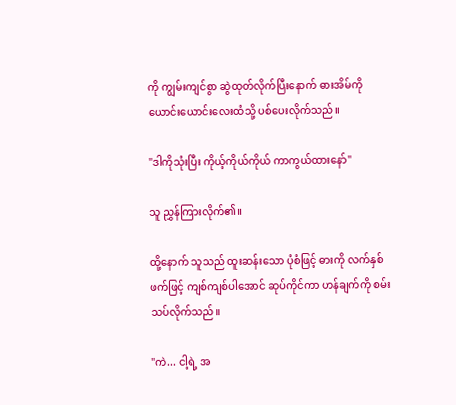ကို ကျွမ်းကျင်စွာ ဆွဲထုတ်လိုက်ပြီးနောက် ဓားအိမ်ကို ယောင်းယောင်းလေးထံသို့ ပစ်ပေးလိုက်သည်။

"ဒါကိုသုံးပြီး ကိုယ့်ကိုယ်ကိုယ် ကာကွယ်ထားနော်"

သူ ညွှန်ကြားလိုက်၏။

ထို့နောက် သူသည် ထူးဆန်းသော ပုံစံဖြင့် ဓားကို လက်နှစ်ဖက်ဖြင့် ကျစ်ကျစ်ပါအောင် ဆုပ်ကိုင်ကာ ဟန်ချက်ကို စမ်းသပ်လိုက်သည်။

"ကဲ... ငါ့ရဲ့ အ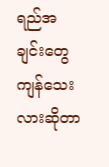ရည်အချင်းတွေ ကျန်သေးလားဆိုတာ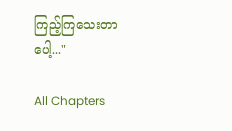ကြည့်ကြသေးတာပေါ့..."

All Chapters